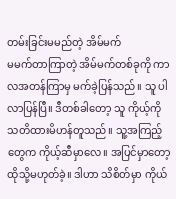တမ်းခြင်းမမည်တဲ့ အိမ်မက်
မမက်တာကြာတဲ့ အိမ်မက်တစ်ခုကို ကာလအတန်ကြာမှ မက်ခဲ့ပြန်သည်။ သူ ပါလာပြန်ပြီ။ ဒီတစ်ခါတော့ သူ ကိုယ့်ကို သတိထားမိဟန်တူသည်။ သူ့အကြည့်တွေက ကိုယ့်ဆီမှာလေ။ အပြင်မှာတော့ ထိုသို့မဟုတ်ခဲ့။ ဒါဟာ သိစိတ်မှာ ကိုယ်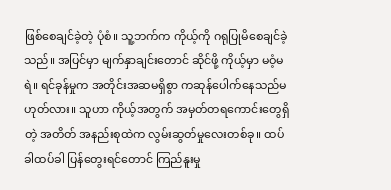ဖြစ်စေချင်ခဲ့တဲ့ ပုံစံ။ သူ့ဘက်က ကိုယ့်ကို ဂရုပြုမိစေချင်ခဲ့သည်။ အပြင်မှာ မျက်နှာချင်းတောင် ဆိုင်ဖို့ ကိုယ့်မှာ မဝံ့မရဲ။ ရင်ခုန်မှုက အတိုင်းအဆမရှိစွာ ကဆုန်ပေါက်နေသည်မဟုတ်လား။ သူဟာ ကိုယ့်အတွက် အမှတ်တရကောင်းတွေရှိတဲ့ အတိတ် အနည်းစုထဲက လွမ်းဆွတ်မှုလေးတစ်ခု။ ထပ်ခါထပ်ခါ ပြန်တွေးရင်တောင် ကြည်နူးမှု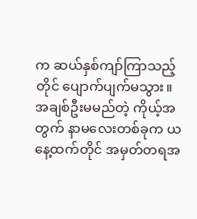က ဆယ်နှစ်ကျာ်ကြာသည့်တိုင် ပျောက်ပျက်မသွား။ အချစ်ဦးမမည်တဲ့ ကိုယ့်အတွက် နာမလေးတစ်ခုက ယနေ့ထက်တိုင် အမှတ်တရအ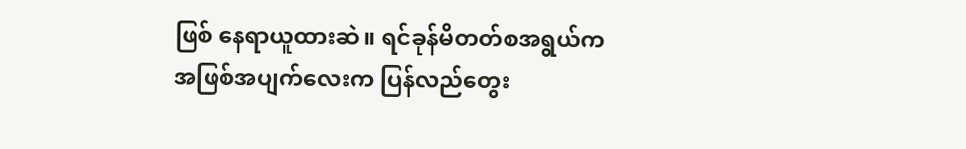ဖြစ် နေရာယူထားဆဲ။ ရင်ခုန်မိတတ်စအရွယ်က အဖြစ်အပျက်လေးက ပြန်လည်တွေး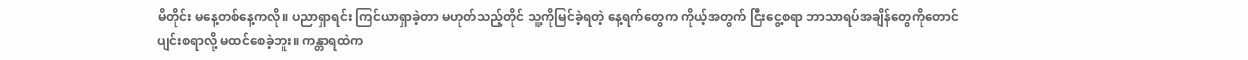မိတိုင်း မနေ့တစ်နေ့ကလို။ ပညာရှာရင်း ကြင်ယာရှာခဲ့တာ မဟုတ်သည့်တိုင် သူ့ကိုမြင်ခဲ့ရတဲ့ နေ့ရက်တွေက ကိုယ့်အတွက် ငြီးငွေ့စရာ ဘာသာရပ်အချိန်တွေကိုတောင် ပျင်းစရာလို့ မထင်စေခဲ့ဘူး။ ကန္တာရထဲက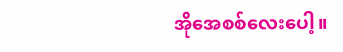အိုအေစစ်လေးပေါ့။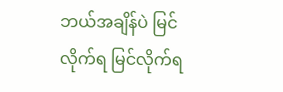ဘယ်အချိန်ပဲ မြင်လိုက်ရ မြင်လိုက်ရ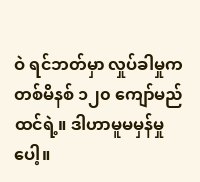ဝဲ ရင်ဘတ်မှာ လှုပ်ခါမှုက တစ်မိနစ် ၁၂၀ ကျော်မည်ထင်ရဲ့။ ဒါဟာမူမမှန်မှုပေါ့။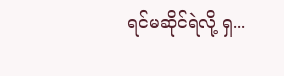ရင်မဆိုင်ရဲလို့ ရှ...